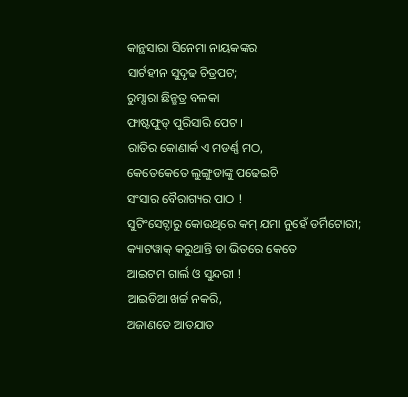କାନ୍ଥସାରା ସିନେମା ନାୟକଙ୍କର
ସାର୍ଟହୀନ ସୁଦୃଢ ଚିତ୍ରପଟ;
ରୁମ୍ସାରା ଛିନ୍ଛତ୍ର ବଳକା
ଫାଷ୍ଟଫୁଡ୍ ପୁରିସାରି ପେଟ ।
ରାତିର କୋଣାର୍କ ଏ ମଡର୍ଣ୍ଣ ମଠ,
କେତେକେତେ ଲୁଙ୍ଗୁଡାଙ୍କୁ ପଢେଇଚି
ସଂସାର ବୈରାଗ୍ୟର ପାଠ !
ସୁଟିଂସେଟ୍ଠାରୁ କୋଉଥିରେ କମ୍ ଯମା ନୁହେଁ ଡର୍ମିଟୋରୀ;
କ୍ୟାଟୱାକ୍ କରୁଥାନ୍ତି ତା ଭିତରେ କେତେ
ଆଇଟମ ଗାର୍ଲ ଓ ସୁନ୍ଦରୀ !
ଆଇଡିଆ ଖର୍ଚ୍ଚ ନକରି,
ଅଜାଣତେ ଆତଯାତ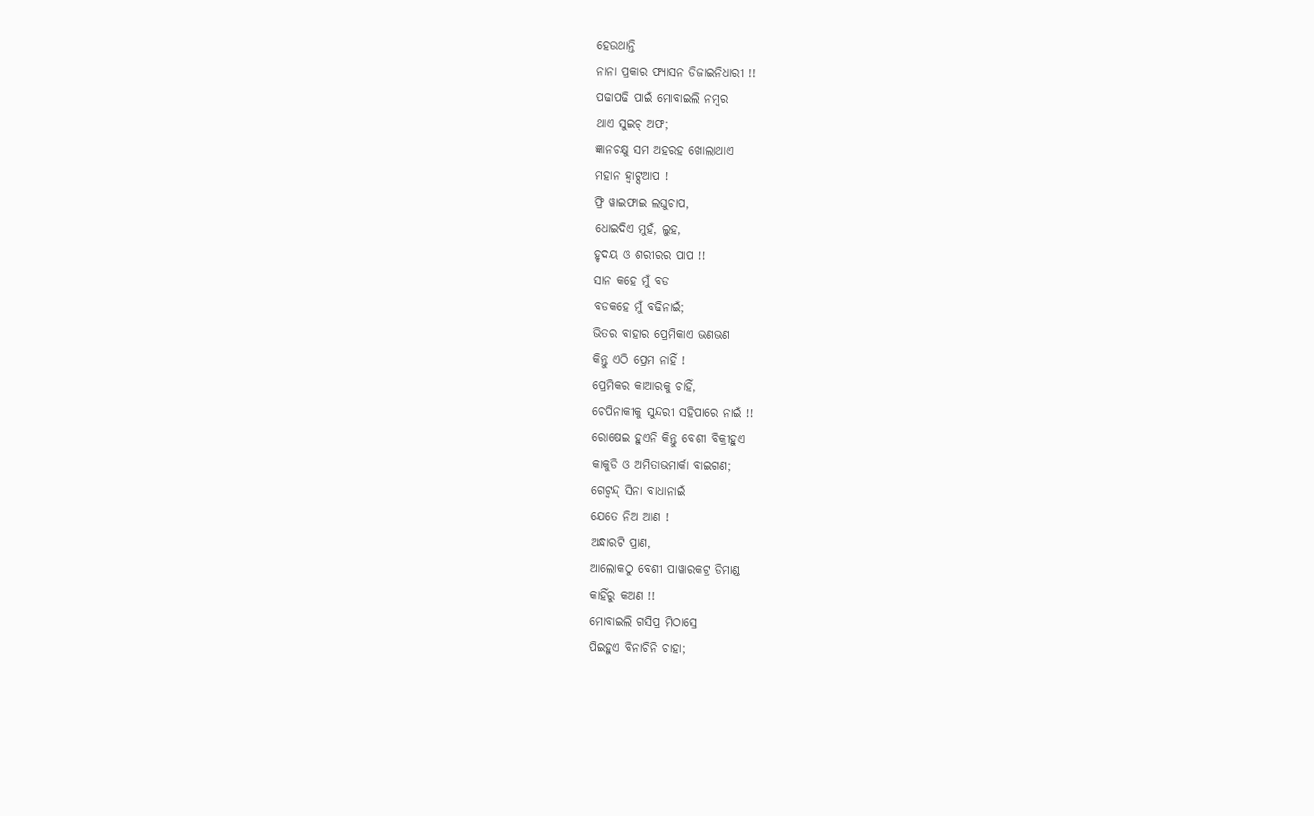ହେଉଥାନ୍ତି
ନାନା ପ୍ରକାର ଫ୍ୟାସନ ଡିଜାଇନିଧାରୀ !!
ପଢାପଢି ପାଇଁ ମୋବାଇଲି ନମ୍ବର
ଥାଏ ସୁଇଚ୍ ଅଫ;
ଜ୍ଞାନଚକ୍ଷୁ ସମ ଅହରହ ଖୋଲାଥାଏ
ମହାନ ହ୍ୱାଟ୍ସଆପ !
ଫ୍ରି ୱାଇଫାଇ ଲଘୁଚାପ,
ଧୋଇଦିଏ ମୁହଁ, ଲୁହ,
ହୃଦୟ ଓ ଶରୀରର ପାପ !!
ସାନ କହେ ମୁଁ ବଡ
ବଡକହେ ମୁଁ ବଢିନାଇଁ;
ଭିତର ବାହାର ପ୍ରେମିକାଏ ଭଣଭଣ
କିନ୍ତୁ ଏଠି ପ୍ରେମ ନାହିଁ !
ପ୍ରେମିକର କାଆରକୁ ଚାହିଁ,
ଚେପିନାକୀକୁ ସୁନ୍ଦରୀ ସହିପାରେ ନାଇଁ !!
ରୋଷେଇ ହୁଏନି କିନ୍ତୁ ବେଶୀ ବିକ୍ରୀହୁଏ
କାକୁଡି ଓ ଅମିତାଭମାର୍କା ବାଇଗଣ;
ଗେଟ୍ବନ୍ଦ୍ ସିନା ବାଧାନାଇଁ
ଯେତେ ନିଅ ଆଣ !
ଅନ୍ଧାରଟି ପ୍ରାଣ,
ଆଲୋକଠୁ ବେଶୀ ପାୱାରକଟ୍ର ଡିମାଣ୍ଡ
କାହିଁରୁ କଅଣ !!
ମୋବାଇଲି ଗସିପ୍ର ମିଠାସ୍ରେ
ପିଇହୁଏ ବିନାଚିନି ଚାହା;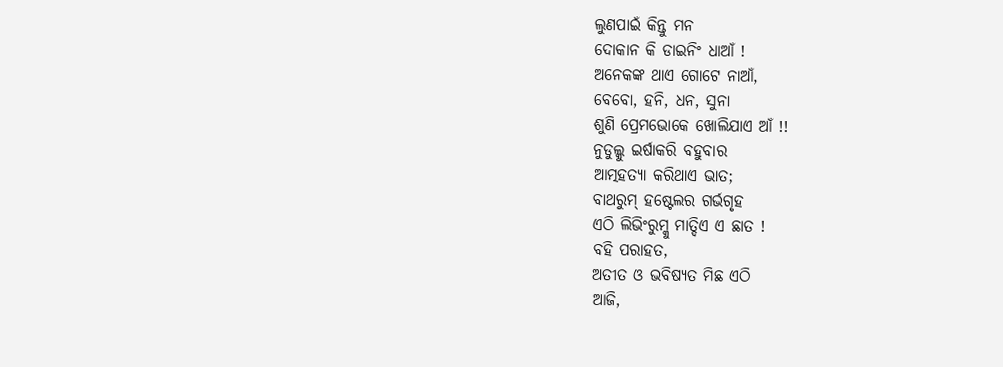ଲୁଣପାଇଁ କିନ୍ତୁ ମନ
ଦୋକାନ କି ଡାଇନିଂ ଧାଆଁ !
ଅନେକଙ୍କ ଥାଏ ଗୋଟେ ନାଆଁ,
ବେବୋ, ହନି, ଧନ, ସୁନା
ଶୁଣି ପ୍ରେମଭୋକେ ଖୋଲିଯାଏ ଆଁ !!
ନୁଡୁଲ୍କୁ ଇର୍ଷାକରି ବହୁବାର
ଆତ୍ମହତ୍ୟା କରିଥାଏ ଭାତ;
ବାଥରୁମ୍ ହଷ୍ଟେଲର ଗର୍ଭଗୃହ
ଏଠି ଲିଭିଂରୁମ୍କୁ ମାତ୍ଦିଏ ଏ ଛାତ !
ବହି ପରାହତ,
ଅତୀତ ଓ ଭବିଷ୍ୟତ ମିଛ ଏଠି
ଆଜି,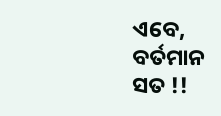ଏବେ, ବର୍ତମାନ ସତ !!